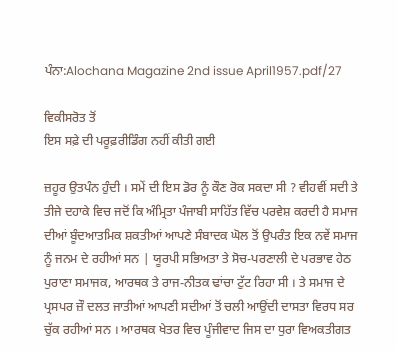ਪੰਨਾ:Alochana Magazine 2nd issue April1957.pdf/27

ਵਿਕੀਸਰੋਤ ਤੋਂ
ਇਸ ਸਫ਼ੇ ਦੀ ਪਰੂਫ਼ਰੀਡਿੰਗ ਨਹੀਂ ਕੀਤੀ ਗਈ

ਜ਼ਹੂਰ ਉਤਪੰਨ ਹੁੰਦੀ । ਸਮੇਂ ਦੀ ਇਸ ਡੋਰ ਨੂੰ ਕੌਣ ਰੋਕ ਸਕਦਾ ਸੀ ? ਵੀਹਵੀਂ ਸਦੀ ਤੇ ਤੀਜੇ ਦਹਾਕੇ ਵਿਚ ਜਦੋਂ ਕਿ ਅੰਮ੍ਰਿਤਾ ਪੰਜਾਬੀ ਸਾਹਿੱਤ ਵਿੱਚ ਪਰਵੇਸ਼ ਕਰਦੀ ਹੈ ਸਮਾਜ ਦੀਆਂ ਬੂੰਦਆਤਮਿਕ ਸ਼ਕਤੀਆਂ ਆਪਣੇ ਸੰਬਾਦਕ ਘੋਲ ਤੋਂ ਉਪਰੰਤ ਇਕ ਨਵੇਂ ਸਮਾਜ ਨੂੰ ਜਨਮ ਦੇ ਰਹੀਆਂ ਸਨ | ਯੂਰਪੀ ਸਭਿਅਤਾ ਤੇ ਸੋਚ-ਪਰਣਾਲੀ ਦੇ ਪਰਭਾਵ ਹੇਠ ਪੁਰਾਣਾ ਸਮਾਜਕ, ਆਰਥਕ ਤੇ ਰਾਜ-ਨੀਤਕ ਢਾਂਚਾ ਟੁੱਟ ਰਿਹਾ ਸੀ । ਤੇ ਸਮਾਜ ਦੇ ਪ੍ਰਸਪਰ ਜ਼ੌ ਦਲਤ ਜਾਤੀਆਂ ਆਪਣੀ ਸਦੀਆਂ ਤੋਂ ਚਲੀ ਆਉਂਦੀ ਦਾਸਤਾ ਵਿਰਧ ਸਰ ਚੁੱਕ ਰਹੀਆਂ ਸਨ । ਆਰਥਕ ਖੇਤਰ ਵਿਚ ਪੂੰਜੀਵਾਦ ਜਿਸ ਦਾ ਧੁਰਾ ਵਿਅਕਤੀਗਤ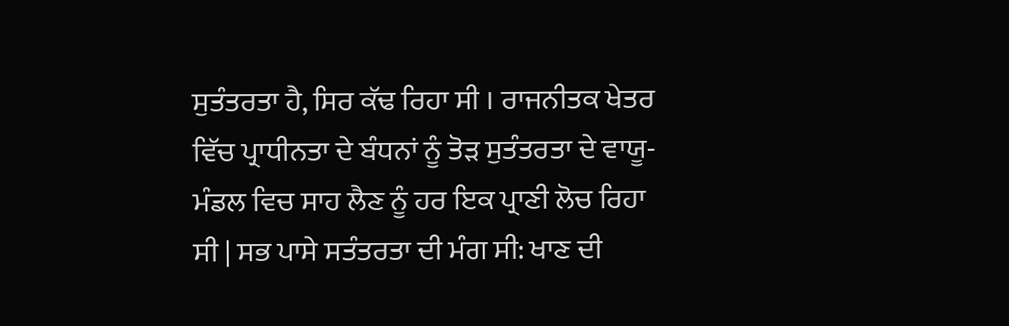ਸੁਤੰਤਰਤਾ ਹੈ, ਸਿਰ ਕੱਢ ਰਿਹਾ ਸੀ । ਰਾਜਨੀਤਕ ਖੇਤਰ ਵਿੱਚ ਪ੍ਰਾਧੀਨਤਾ ਦੇ ਬੰਧਨਾਂ ਨੂੰ ਤੋੜ ਸੁਤੰਤਰਤਾ ਦੇ ਵਾਯੂ-ਮੰਡਲ ਵਿਚ ਸਾਹ ਲੈਣ ਨੂੰ ਹਰ ਇਕ ਪ੍ਰਾਣੀ ਲੋਚ ਰਿਹਾ ਸੀ | ਸਭ ਪਾਸੇ ਸਤੰਤਰਤਾ ਦੀ ਮੰਗ ਸੀ: ਖਾਣ ਦੀ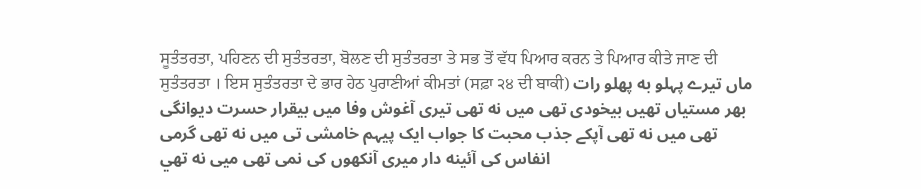ਸੂਤੰਤਰਤਾ, ਪਹਿਣਨ ਦੀ ਸੁਤੰਤਰਤਾ, ਬੋਲਣ ਦੀ ਸੁਤੰਤਰਤਾ ਤੇ ਸਭ ਤੋਂ ਵੱਧ ਪਿਆਰ ਕਰਨ ਤੇ ਪਿਆਰ ਕੀਤੇ ਜਾਣ ਦੀ ਸੁਤੰਤਰਤਾ । ਇਸ ਸੁਤੰਤਰਤਾ ਦੇ ਭਾਰ ਹੇਠ ਪੁਰਾਣੀਆਂ ਕੀਮਤਾਂ (ਸਫ਼ਾ ੨੪ ਦੀ ਬਾਕੀ) ماں تیرے پہلو به پهلو رات بھر مستیاں تھیں بیخودی تھی میں نه تھی تیری آغوش وفا میں بیقرار حسرت دیوانگی تھی میں نه تھی آپکے جذب محبت کا جواب ایک پیہم خامشی تی میں نه تھی گرمی انفاس کی آئینه دار میری آنکھوں کی نمی تھی میی نه تهي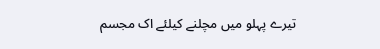تیرے پہلو میں مچلنے کیلئے اک مجسم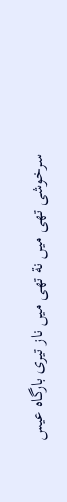سرخوشی تھی میں نة تھی میں ناز تیری بارگاه عیس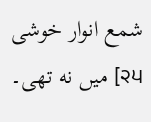شمع انوار خوشی میں نه تھی۔ [੨੫